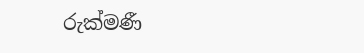රුක්මණී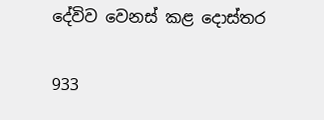දේවිව වෙනස් කළ දොස්තර

933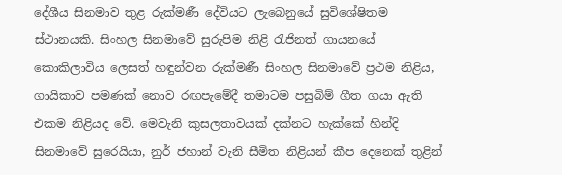දේශීය සිනමාව තුළ රුක්මණී දේවියට ලැබෙනුයේ සුවිශේෂිතම ස්ථානයකි. සිංහල සිනමාවේ සුරුපිම නිළි රැජිනත් ගායනයේ කොකිලාවිය ලෙසත් හඳුන්වන රුක්මණී සිංහල සිනමාවේ ප්‍රථම නිළිය, ගායිකාව පමණක් නොව රඟපැමේදී තමාටම පසුබිම් ගීත ගයා ඇති එකම නිළියද වේ. මෙවැනි කුසලතාවයක් දක්නට හැක්කේ හින්දි සිනමාවේ සුරෙයියා, නුර් ජහාන් වැනි සීමිත නිළියන් කීප දෙනෙක් තුළින්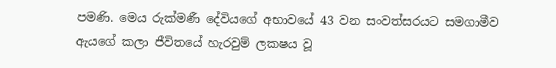පමණි. මෙය රුක්මණී දේවියගේ අභාවයේ 43 වන සංවත්සරයට සමගාමීව ඇයගේ කලා ජීවිතයේ හැරවුම් ලකෂය වූ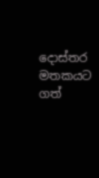දොස්තර මතකයට ගත්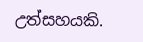උත්සහයකි.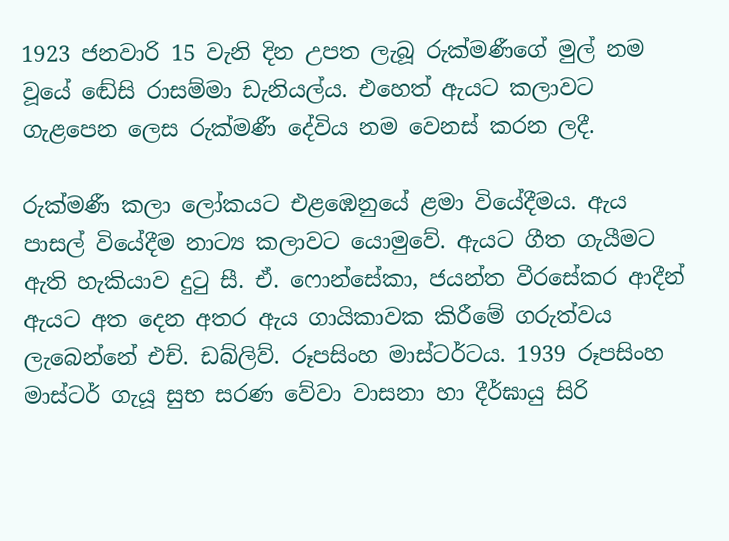1923 ජනවාරි 15 වැනි දින උපත ලැබූ රුක්මණීගේ මුල් නම වූයේ ඬේසි රාසම්මා ඩැනියල්ය. එහෙත් ඇයට කලාවට ගැළපෙන ලෙස රුක්මණී දේවිය නම වෙනස් කරන ලදී.

රුක්මණී කලා ලෝකයට එළඹෙනුයේ ළමා වියේදීමය. ඇය පාසල් වියේදීම නාට්‍ය කලාවට යොමුවේ. ඇයට ගීත ගැයීමට ඇති හැකියාව දුටු සී. ඒ. ෆොන්සේකා, ජයන්ත වීරසේකර ආදීන් ඇයට අත දෙන අතර ඇය ගායිකාවක කිරීමේ ගරුත්වය ලැබෙන්නේ එච්. ඩබ්ලිව්. රූපසිංහ මාස්ටර්ටය. 1939 රූපසිංහ මාස්ටර් ගැයූ සුභ සරණ වේවා වාසනා හා දීර්ඝායු සිරි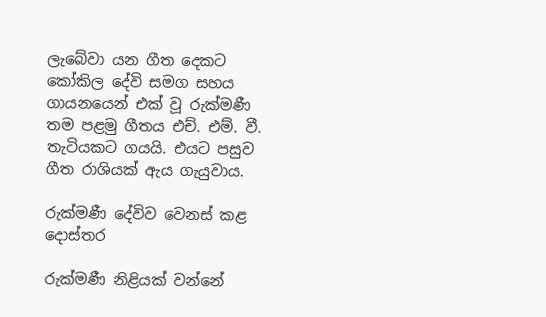ලැබේවා යන ගීත දෙකට කෝකිල දේවි සමග සහය ගායනයෙන් එක් වූ රුක්මණී තම පළමු ගීතය එච්. එම්. වී. තැටියකට ගයයි. එයට පසුව ගීත රාශියක් ඇය ගැයුවාය.

රුක්මණී දේවිව වෙනස් කළ දොස්තර

රුක්මණී නිළියක් වන්නේ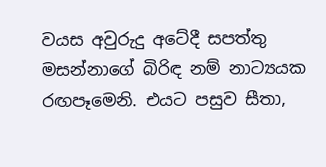වයස අවුරුදු අටේදී සපත්තු මසන්නාගේ බිරිඳ නම් නාට්‍යයක රඟපෑමෙනි. එයට පසුව සීතා,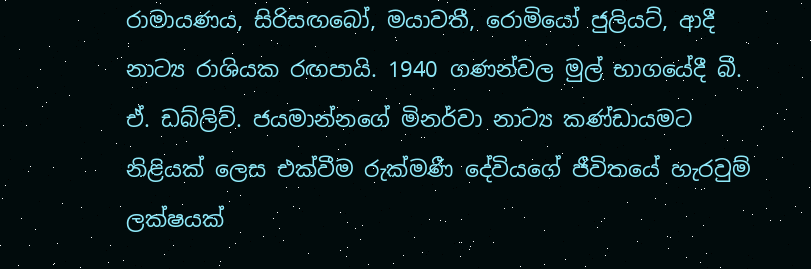රාමායණය, සිරිසඟබෝ, මයාවතී, රොමියෝ ජුලියට්, ආදී නාට්‍ය රාශියක රඟපායි. 1940 ගණන්වල මුල් භාගයේදී බී. ඒ. ඩබ්ලිව්. ජයමාන්නගේ මිනර්වා නාට්‍ය කණ්ඩායමට නිළියක් ලෙස එක්වීම රුක්මණී දේවියගේ ජීවිතයේ හැරවුම් ලක්ෂයක්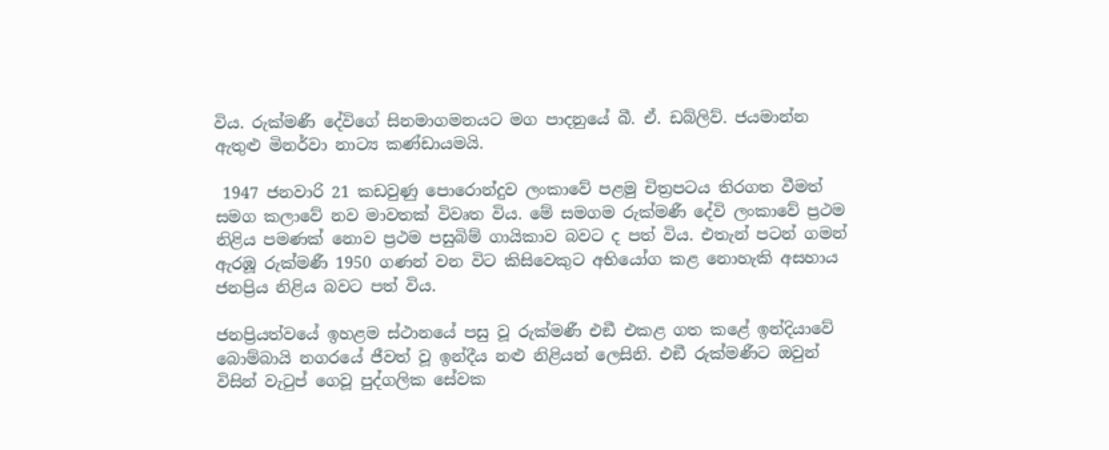විය. රුක්මණී දේවිගේ සිනමාගමනයට මග පාදනුයේ බී. ඒ. ඩබ්ලිව්. ජයමාන්න ඇතුළු මිනර්වා නාට්‍ය කණ්ඩායමයි.

 1947 ජනවාරි 21 කඩවුණු පොරොන්දුව ලංකාවේ පළමු චිත්‍රපටය තිරගත වීමත් සමග කලාවේ නව මාවතක් විවෘත විය. මේ සමගම රුක්මණී දේවි ලංකාවේ ප්‍රථම නිළිය පමණක් නොව ප්‍රථම පසුබිම් ගායිකාව බවට ද පත් විය. එතැන් පටන් ගමන් ඇරඹූ රුක්මණී 1950 ගණන් වන විට කිසිවෙකුට අභියෝග කළ නොහැකි අසහාය ජනප්‍රිය නිළිය බවට පත් විය.

ජනප්‍රියත්වයේ ඉහළම ස්ථානයේ පසු වූ රුක්මණී එඞී එකළ ගත කළේ ඉන්දියාවේ බොම්බායි නගරයේ ජීවත් වූ ඉන්දීය නළු නිළියන් ලෙසිනි. එඞී රුක්මණීට ඔවුන් විසින් වැටුප් ගෙවූ පුද්ගලික සේවක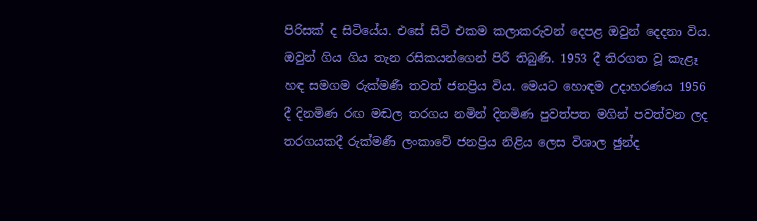පිරිසක් ද සිටියේය. එසේ සිටි එකම කලාකරුවන් දෙපළ ඔවුන් දෙදනා විය. ඔවුන් ගිය ගිය තැන රසිකයන්ගෙන් පිරී තිබුණි. 1953 දී තිරගත වූ කැළෑ හඳ සමගම රුක්මණී තවත් ජනප්‍රිය විය. මෙයට හොඳම උදාහරණය 1956 දී දිනමිණ රඟ මඬල තරගය නමින් දිනමිණ පුවත්පත මගින් පවත්වන ලද තරගයකදී රුක්මණී ලංකාවේ ජනප්‍රිය නිළිය ලෙස විශාල ඡුන්ද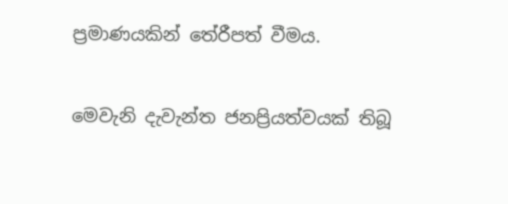ප්‍රමාණයකින් තේරීපත් වීමය.

මෙවැනි දැවැන්ත ජනප්‍රියත්වයක් තිබූ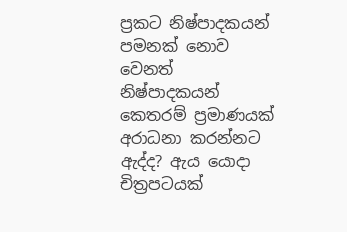ප්‍රකට නිෂ්පාදකයන් පමනක් නොව වෙනත් නිෂ්පාදකයන් කෙතරම් ප්‍රමාණයක් අරාධනා කරන්නට ඇද්ද? ඇය යොදා චිත්‍රපටයක්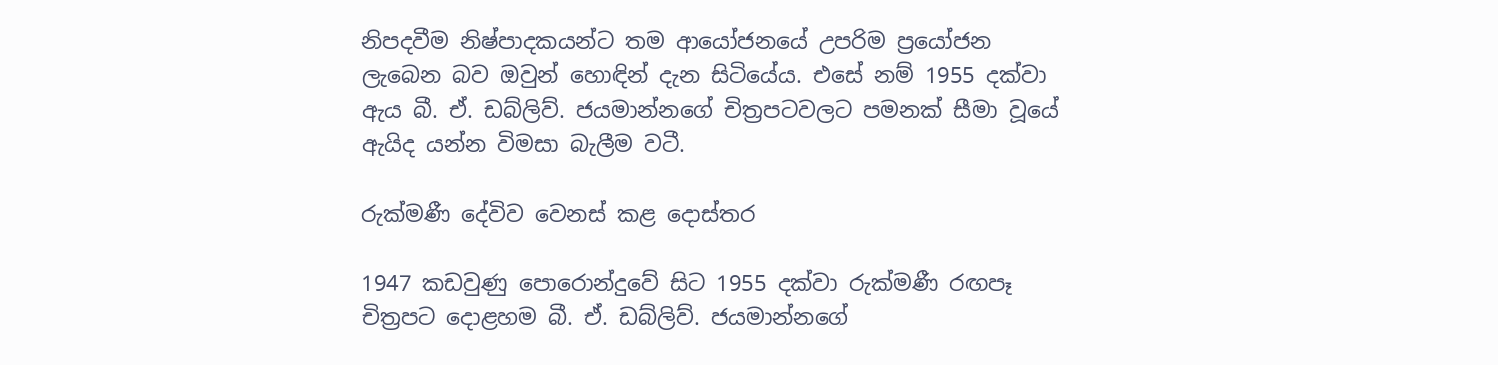නිපදවීම නිෂ්පාදකයන්ට තම ආයෝජනයේ උපරිම ප්‍රයෝජන ලැබෙන බව ඔවුන් හොඳින් දැන සිටියේය. එසේ නම් 1955 දක්වා ඇය බී. ඒ. ඩබ්ලිව්. ජයමාන්නගේ චිත්‍රපටවලට පමනක් සීමා වූයේ ඇයිද යන්න විමසා බැලීම වටී.

රුක්මණී දේවිව වෙනස් කළ දොස්තර

1947 කඩවුණු පොරොන්දුවේ සිට 1955 දක්වා රුක්මණී රඟපෑ චිත්‍රපට දොළහම බී. ඒ. ඩබ්ලිව්. ජයමාන්නගේ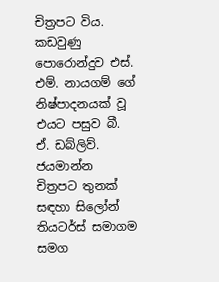චිත්‍රපට විය. කඩවුණු පොරොන්දුව එස්. එම්. නායගම් ගේ නිෂ්පාදනයක් වූ එයට පසුව බී. ඒ. ඩබ්ලිව්. ජයමාන්න චිත්‍රපට තුනක් සඳහා සිලෝන් තියටර්ස් සමාගම සමග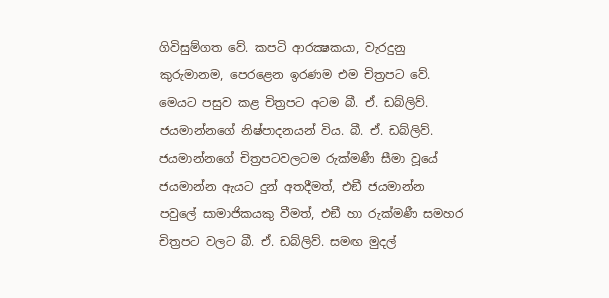ගිවිසුම්ගත වේ. කපටි ආරක්‍ෂකයා, වැරදුනු කුරුමානම, පෙරළෙන ඉරණම එම චිත්‍රපට වේ. මෙයට පසුව කළ චිත්‍රපට අටම බී. ඒ. ඩබ්ලිව්. ජයමාන්නගේ නිෂ්පාදනයන් විය. බී. ඒ. ඩබ්ලිව්. ජයමාන්නගේ චිත්‍රපටවලටම රුක්මණී සීමා වූයේ ජයමාන්න ඇයට දුන් අතදීමත්, එඞී ජයමාන්න පවුලේ සාමාජිකයකු වීමත්, එඞී හා රුක්මණී සමහර චිත්‍රපට වලට බී. ඒ. ඩබ්ලිව්. සමඟ මුදල්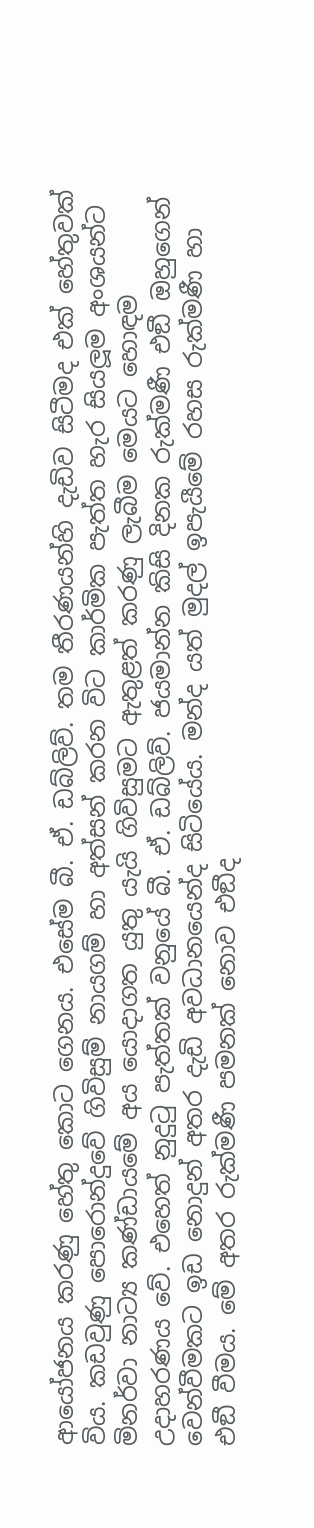ආයෝජනය කරණු හේතු කොට ගෙනය. එසේම බී. ඒ. ඩබ්ලිව්. තම තීරණයන්හි දැඩිව සිටීමද එක් හේතුවක් විය. කඩවුණු පොරොන්දුවේ ගිවිසුම් නායගම් හා අත්සන් කරන විට කාර්මික පැත්ත හැර සියලූම අංශයන්ට මිනර්වා නාට්‍ය කණ්ඩායමේ අය යොදාගත යුතු යැයි ගිවිසුමට ඇතුළත් කරණු ලැබීම මෙයට හොඳම උදාහරණය වේ. එහෙත් නුදුටු පැත්තක් වනුයේ බී. ඒ. ඩබ්ලිව්. ජයමාන්න කිසි දිනක රුක්මණී එඞී ඔහුගෙන් වෙන්වීමකට ඉඩ නොදුන් අතර දැඩි අවධානයෙන්ද සිටියේය. මන්ද යත් මුදල් ඉපැයීමේ රහස රුක්මණී හා එඞී වීමය. මේ අතර රුක්මණී පමනක් නොව එඞීද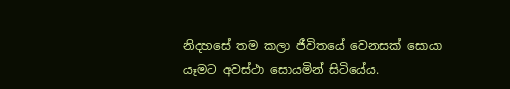නිදහසේ තම කලා ජීවිතයේ වෙනසක් සොයා යෑමට අවස්ථා සොයමින් සිටියේය.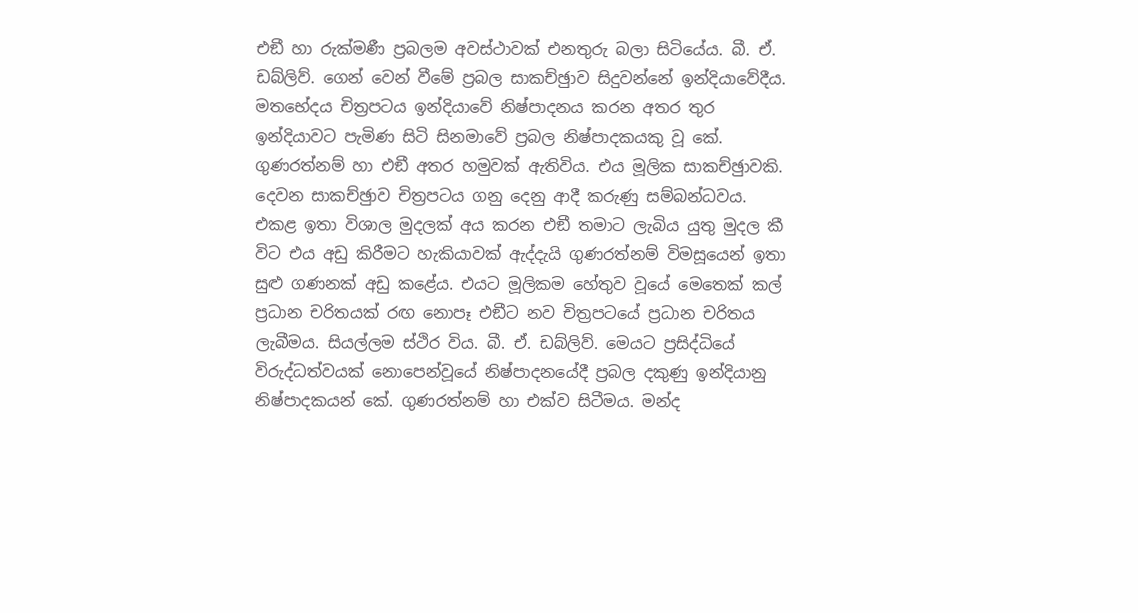එඞී හා රුක්මණී ප්‍රබලම අවස්ථාවක් එනතුරු බලා සිටියේය. බී. ඒ. ඩබ්ලිව්. ගෙන් වෙන් වීමේ ප්‍රබල සාකච්ඡුාව සිදුවන්නේ ඉන්දියාවේදීය. මතභේදය චිත්‍රපටය ඉන්දියාවේ නිෂ්පාදනය කරන අතර තුර ඉන්දියාවට පැමිණ සිටි සිනමාවේ ප්‍රබල නිෂ්පාදකයකු වූ කේ. ගුණරත්නම් හා එඞී අතර හමුවක් ඇතිවිය. එය මූලික සාකච්ඡුාවකි. දෙවන සාකච්ඡුාව චිත්‍රපටය ගනු දෙනු ආදී කරුණු සම්බන්ධවය. එකළ ඉතා විශාල මුදලක් අය කරන එඞී තමාට ලැබිය යුතු මුදල කී විට එය අඩු කිරීමට හැකියාවක් ඇද්දැයි ගුණරත්නම් විමසූයෙන් ඉතා සුළු ගණනක් අඩු කළේය. එයට මූලිකම හේතුව වූයේ මෙතෙක් කල් ප්‍රධාන චරිතයක් රඟ නොපෑ එඞීට නව චිත්‍රපටයේ ප්‍රධාන චරිතය ලැබීමය. සියල්ලම ස්ථිර විය. බී. ඒ. ඩබ්ලිව්. මෙයට ප්‍රසිද්ධියේ විරුද්ධත්වයක් නොපෙන්වූයේ නිෂ්පාදනයේදී ප්‍රබල දකුණු ඉන්දියානු නිෂ්පාදකයන් කේ. ගුණරත්නම් හා එක්ව සිටීමය. මන්ද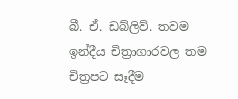බී. ඒ. ඩබ්ලිව්. තවම ඉන්දීය චිත්‍රාගාරවල තම චිත්‍රපට සෑදීම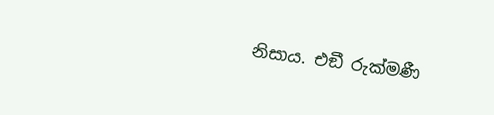නිසාය. එඞී රුක්මණී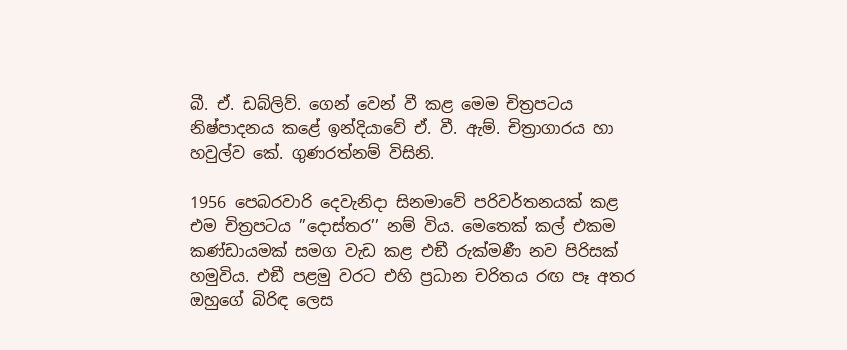බී. ඒ. ඩබ්ලිව්. ගෙන් වෙන් වී කළ මෙම චිත්‍රපටය නිෂ්පාදනය කළේ ඉන්දියාවේ ඒ. වී. ඇම්. චිත්‍රාගාරය හා හවුල්ව කේ. ගුණරත්නම් විසිනි.

1956 පෙබරවාරි දෙවැනිදා සිනමාවේ පරිවර්තනයක් කළ එම චිත්‍රපටය ”දොස්තර’’ නම් විය. මෙතෙක් කල් එකම කණ්ඩායමක් සමග වැඩ කළ එඞී රුක්මණී නව පිරිසක් හමුවිය. එඞී පළමු වරට එහි ප්‍රධාන චරිතය රඟ පෑ අතර ඔහුගේ බිරිඳ ලෙස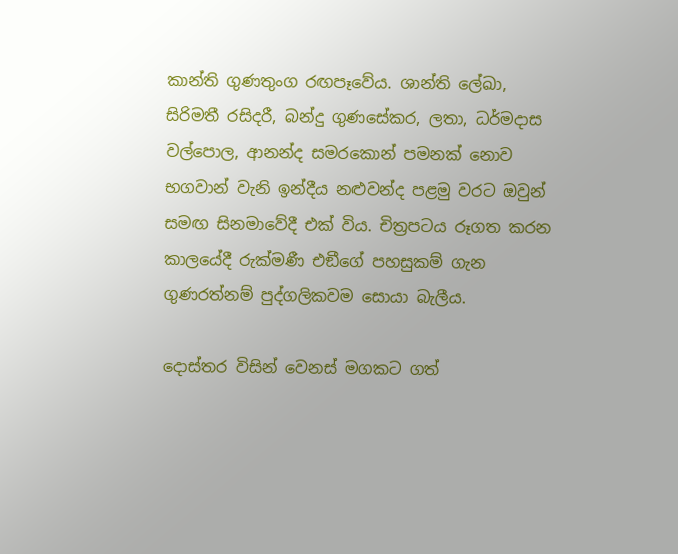කාන්ති ගුණතුංග රඟපෑවේය. ශාන්ති ලේඛා, සිරිමතී රසිදරී, බන්දු ගුණසේකර, ලතා, ධර්මදාස වල්පොල, ආනන්ද සමරකොන් පමනක් නොව භගවාන් වැනි ඉන්දීය නළුවන්ද පළමු වරට ඔවුන් සමඟ සිනමාවේදී එක් විය. චිත්‍රපටය රූගත කරන කාලයේදී රුක්මණී එඞීගේ පහසුකම් ගැන ගුණරත්නම් පුද්ගලිකවම සොයා බැලීය.

දොස්තර විසින් වෙනස් මගකට ගත්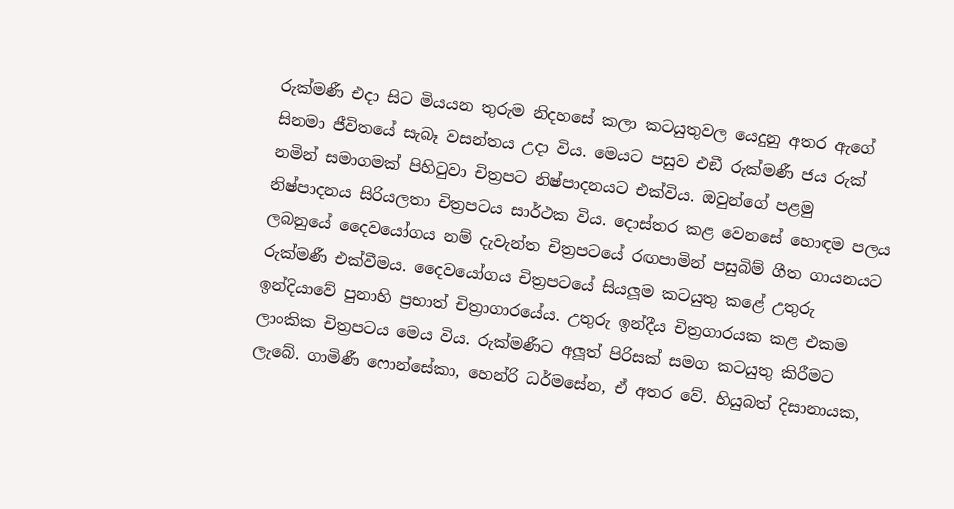රුක්මණී එදා සිට මියයන තුරුම නිදහසේ කලා කටයුතුවල යෙදුනු අතර ඇගේ සිනමා ජීවිතයේ සැබෑ වසන්තය උදා විය. මෙයට පසුව එඞී රුක්මණී ජය රුක් නමින් සමාගමක් පිහිටුවා චිත්‍රපට නිෂ්පාදනයට එක්විය. ඔවුන්ගේ පළමු නිෂ්පාදනය සිරියලතා චිත්‍රපටය සාර්ථක විය. දොස්තර කළ වෙනසේ හොඳම පලය ලබනුයේ දෛවයෝගය නම් දැවැන්ත චිත්‍රපටයේ රඟපාමින් පසුබිම් ගීත ගායනයට රුක්මණී එක්වීමය. දෛවයෝගය චිත්‍රපටයේ සියලූම කටයුතු කළේ උතුරු ඉන්දියාවේ පුනාහි ප්‍රභාත් චිත්‍රාගාරයේය. උතුරු ඉන්දීය චිත්‍රගාරයක කළ එකම ලාංකික චිත්‍රපටය මෙය විය. රුක්මණීට අලූත් පිරිසක් සමග කටයුතු කිරීමට ලැබේ. ගාමිණී ෆොන්සේකා, හෙන්රි ධර්මසේන, ඒ අතර වේ. හියුබත් දිසානායක,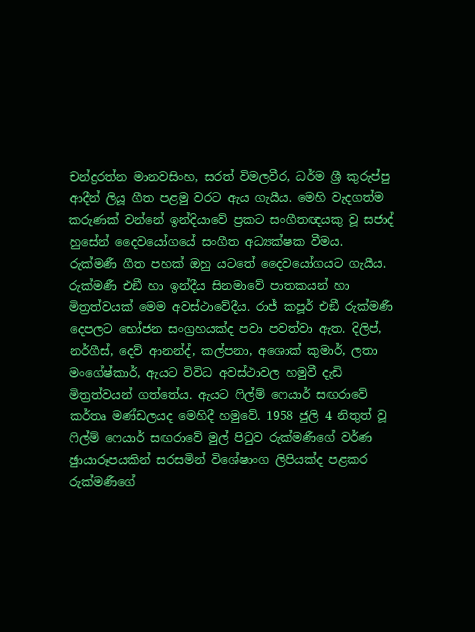චන්ද්‍රරත්න මානවසිංහ, සරත් විමලවීර, ධර්ම ශ්‍රී කුරුප්පු ආදීන් ලියූ ගීත පළමු වරට ඇය ගැයීය. මෙහි වැදගත්ම කරුණක් වන්නේ ඉන්දියාවේ ප්‍රකට සංගීතඥයකු වූ සජාද් හුසේන් දෛවයෝගයේ සංගීත අධ්‍යක්ෂක වීමය. රුක්මණී ගීත පහක් ඔහු යටතේ දෛවයෝගයට ගැයීය. රුක්මණී එඞී හා ඉන්දීය සිනමාවේ පාතකයන් හා මිත්‍රත්වයක් මෙම අවස්ථාවේදීය. රාජ් කපූර් එඞී රුක්මණී දෙපලට භෝජන සංග්‍රහයක්ද පවා පවත්වා ඇත. දිලිප්, නර්ගීස්, දෙව් ආනන්ද්, කල්පනා, අශොක් කුමාර්, ලතා මංගේෂ්කාර්, ඇයට විවිධ අවස්ථාවල හමුවී දැඩි මිත්‍රත්වයන් ගත්තේය. ඇයට ෆිල්ම් ෆෙයාර් සඟරාවේ කර්තෘ මණ්ඩලයද මෙහිදී හමුවේ. 1958 ජුලි 4 නිතුත් වූ ෆිල්ම් ෆෙයාර් සඟරාවේ මුල් පිටුව රුක්මණීගේ වර්ණ ඡුායාරූපයකින් සරසමින් විශේෂාංග ලිපියක්ද පළකර රුක්මණීගේ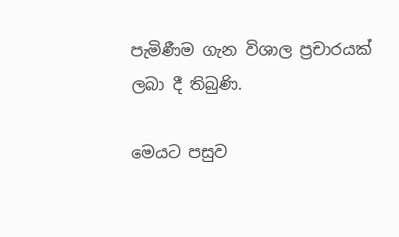පැමිණීම ගැන විශාල ප්‍රචාරයක් ලබා දී තිබුණි.

මෙයට පසුව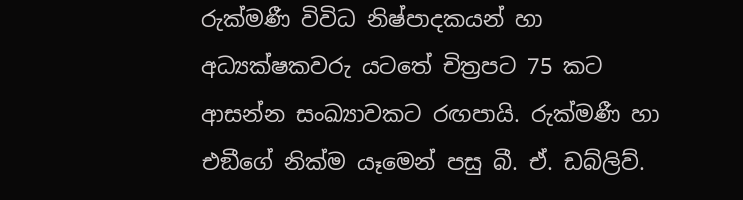රුක්මණී විවිධ නිෂ්පාදකයන් හා අධ්‍යක්ෂකවරු යටතේ චිත්‍රපට 75 කට ආසන්න සංඛ්‍යාවකට රඟපායි. රුක්මණී හා එඞීගේ නික්ම යෑමෙන් පසු බී. ඒ. ඩබ්ලිව්.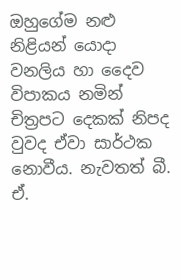ඔහුගේම නළු නිළියන් යොදා වනලිය හා දෛව විපාකය නමින් චිත්‍රපට දෙකක් නිපද වුවද ඒවා සාර්ථක නොවීය. නැවතත් බී. ඒ.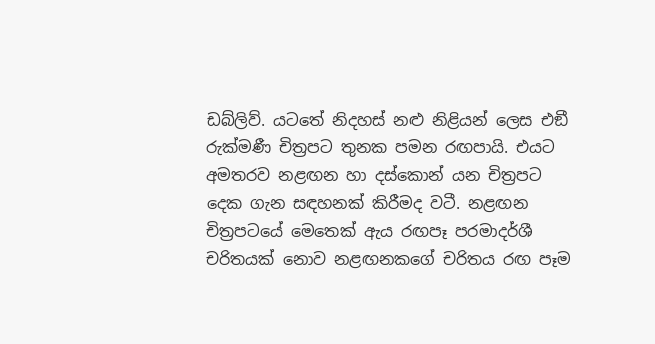ඩබ්ලිව්. යටතේ නිදහස් නළු නිළියන් ලෙස එඞී රුක්මණී චිත්‍රපට තුනක පමන රඟපායි. එයට අමතරව නළඟන හා දස්කොන් යන චිත්‍රපට දෙක ගැන සඳහනක් කිරීමද වටී. නළඟන චිත්‍රපටයේ මෙතෙක් ඇය රඟපෑ පරමාදර්ශී චරිතයක් නොව නළඟනකගේ චරිතය රඟ පෑම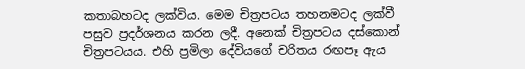කතාබහටද ලක්විය. මෙම චිත්‍රපටය තහනමටද ලක්වී පසුව ප්‍රදර්ශනය කරන ලදී. අනෙක් චිත්‍රපටය දස්කොන් චිත්‍රපටයය. එහි ප්‍රමිලා දේවියගේ චරිතය රඟපෑ ඇය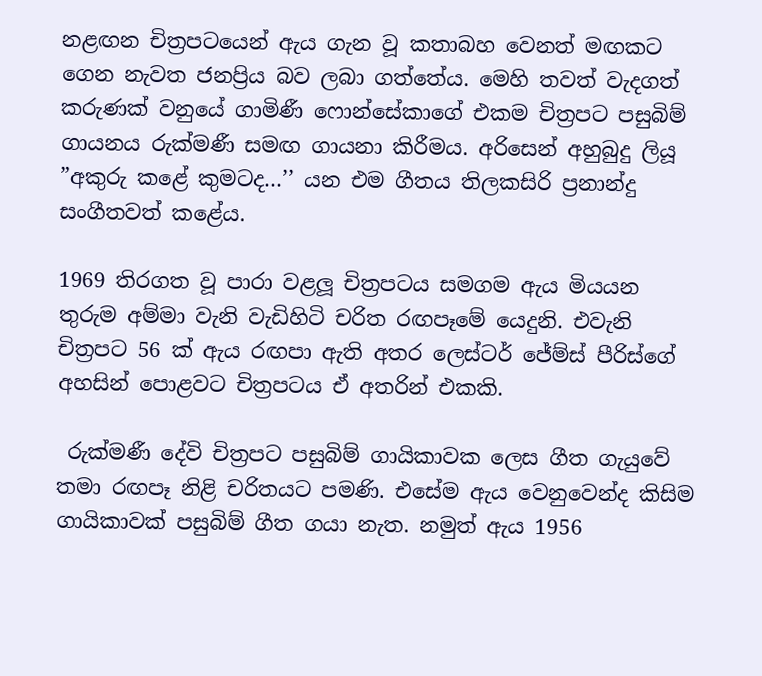නළඟන චිත්‍රපටයෙන් ඇය ගැන වූ කතාබහ වෙනත් මඟකට ගෙන නැවත ජනප්‍රිය බව ලබා ගත්තේය. මෙහි තවත් වැදගත් කරුණක් වනුයේ ගාමිණී ෆොන්සේකාගේ එකම චිත්‍රපට පසුබිම් ගායනය රුක්මණී සමඟ ගායනා කිරීමය. අරිසෙන් අහුබුදු ලියූ ”අකුරු කළේ කුමටද…’’ යන එම ගීතය තිලකසිරි ප්‍රනාන්දු සංගීතවත් කළේය.

1969 තිරගත වූ පාරා වළලූ චිත්‍රපටය සමගම ඇය මියයන තුරුම අම්මා වැනි වැඩිහිටි චරිත රඟපෑමේ යෙදුනි. එවැනි චිත්‍රපට 56 ක් ඇය රඟපා ඇති අතර ලෙස්ටර් ජේම්ස් පීරිස්ගේ අහසින් පොළවට චිත්‍රපටය ඒ අතරින් එකකි.

 රුක්මණී දේවි චිත්‍රපට පසුබිම් ගායිකාවක ලෙස ගීත ගැයුවේ තමා රඟපෑ නිළි චරිතයට පමණි. එසේම ඇය වෙනුවෙන්ද කිසිම ගායිකාවක් පසුබිම් ගීත ගයා නැත. නමුත් ඇය 1956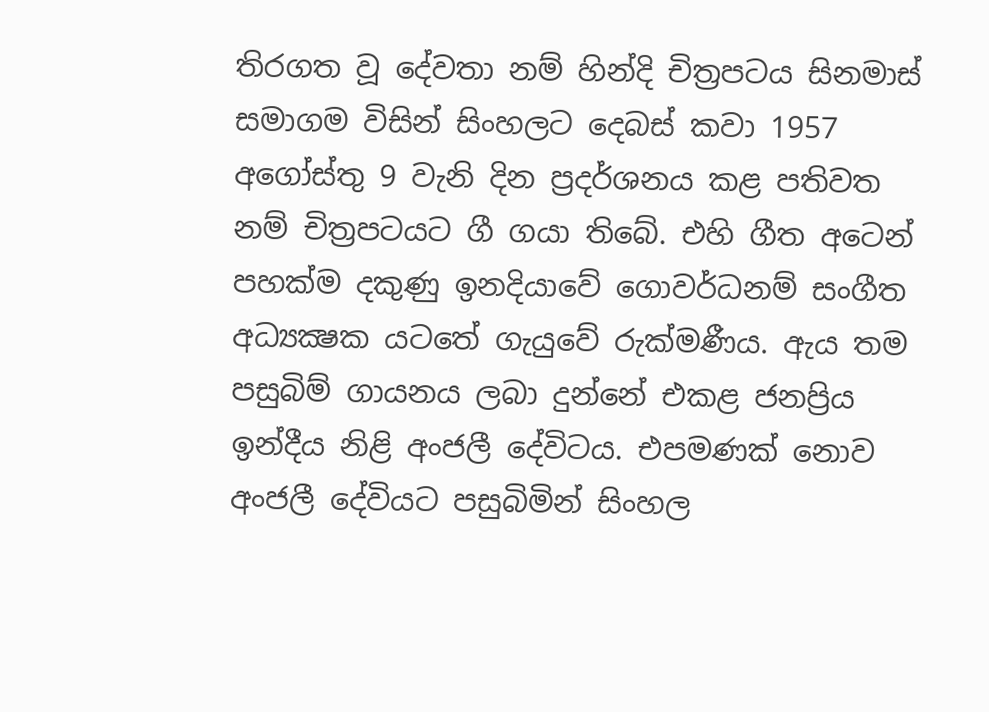තිරගත වූ දේවතා නම් හින්දි චිත්‍රපටය සිනමාස් සමාගම විසින් සිංහලට දෙබස් කවා 1957 අගෝස්තු 9 වැනි දින ප්‍රදර්ශනය කළ පතිවත නම් චිත්‍රපටයට ගී ගයා තිබේ. එහි ගීත අටෙන් පහක්ම දකුණු ඉනදියාවේ ගොවර්ධනම් සංගීත අධ්‍යක්‍ෂක යටතේ ගැයුවේ රුක්මණීය. ඇය තම පසුබිම් ගායනය ලබා දුන්නේ එකළ ජනප්‍රිය ඉන්දීය නිළි අංජලී දේවිටය. එපමණක් නොව අංජලී දේවියට පසුබිමින් සිංහල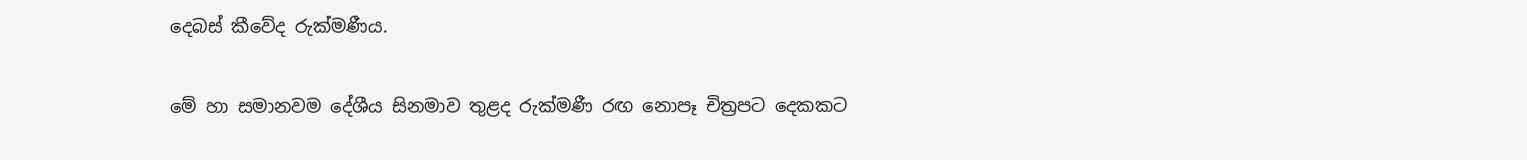දෙබස් කීවේද රුක්මණීය.

මේ හා සමානවම දේශීය සිනමාව තුළද රුක්මණී රඟ නොපෑ චිත්‍රපට දෙකකට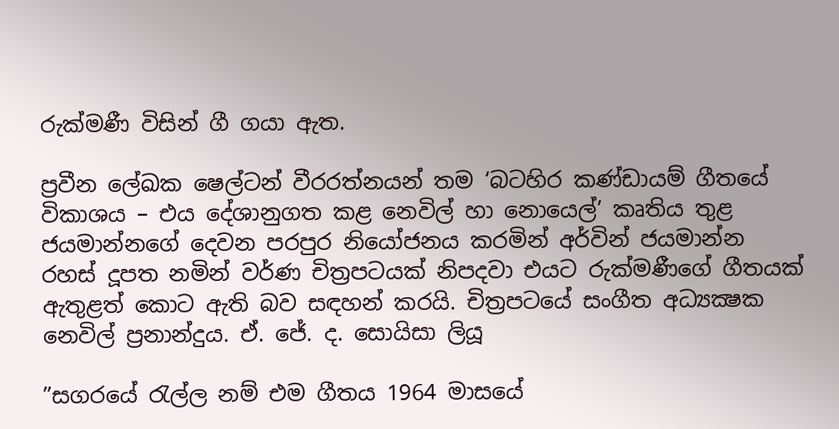රුක්මණී විසින් ගී ගයා ඇත.

ප්‍රවීන ලේඛක ෂෙල්ටන් වීරරත්නයන් තම ‘බටහිර කණ්ඩායම් ගීතයේ විකාශය – එය දේශානුගත කළ නෙවිල් හා නොයෙල්’ කෘතිය තුළ ජයමාන්නගේ දෙවන පරපුර නියෝජනය කරමින් අර්වින් ජයමාන්න රහස් දූපත නමින් වර්ණ චිත්‍රපටයක් නිපදවා එයට රුක්මණීගේ ගීතයක් ඇතුළත් කොට ඇති බව සඳහන් කරයි. චිත්‍රපටයේ සංගීත අධ්‍යක්‍ෂක නෙවිල් ප්‍රනාන්දුය. ඒ. ජේ. ද. සොයිසා ලියූ

”සගරයේ රැල්ල නම් එම ගීතය 1964 මාසයේ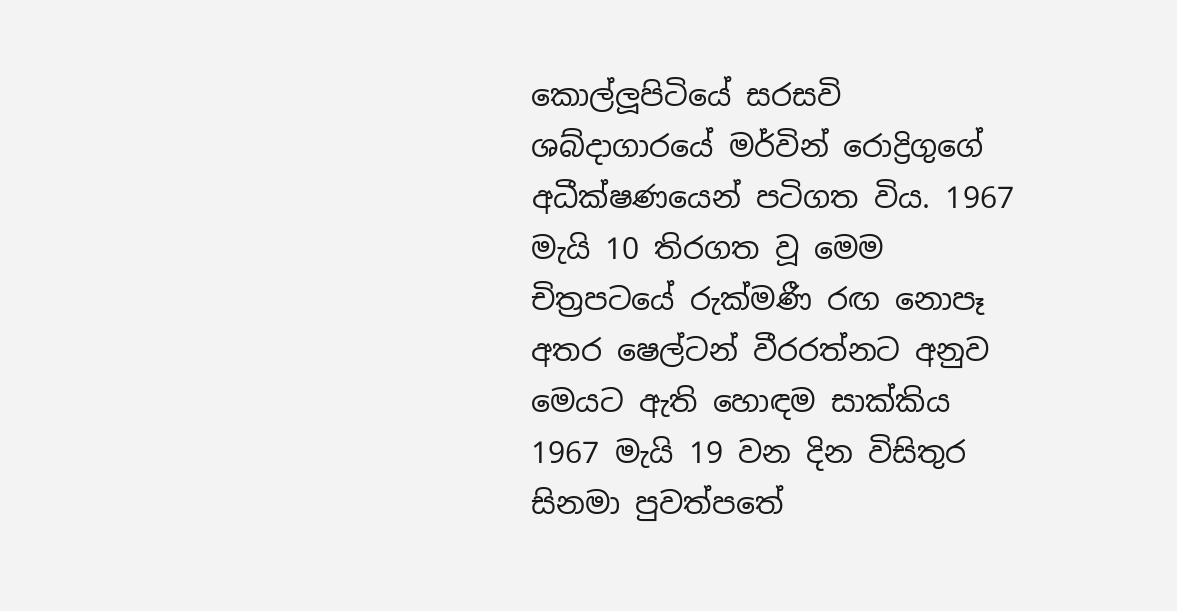කොල්ලූපිටියේ සරසවි ශබ්දාගාරයේ මර්වින් රොද්‍රිගුගේ අධීක්ෂණයෙන් පටිගත විය. 1967 මැයි 10 තිරගත වූ මෙම චිත්‍රපටයේ රුක්මණී රඟ නොපෑ අතර ෂෙල්ටන් වීරරත්නට අනුව මෙයට ඇති හොඳම සාක්කිය 1967 මැයි 19 වන දින විසිතුර සිනමා පුවත්පතේ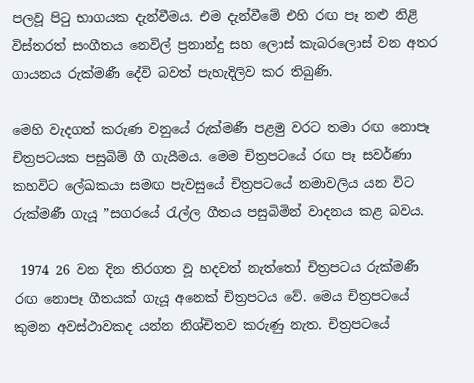පලවූ පිටු භාගයක දැන්වීමය. එම දැන්වීමේ එහි රඟ පෑ නළු නිළි විස්තරත් සංගීතය නෙවිල් ප්‍රනාන්දු සහ ලොස් කැබරලොස් වන අතර ගායනය රුක්මණී දේවි බවත් පැහැදිලිව කර තිබුණි.

මෙහි වැදගත් කරුණ වනුයේ රුක්මණී පළමු වරට තමා රඟ නොපෑ චිත්‍රපටයක පසුබිම් ගී ගැයීමය. මෙම චිත්‍රපටයේ රඟ පෑ සවර්ණා කහවිට ලේඛකයා සමඟ පැවසුයේ චිත්‍රපටයේ නමාවලිය යන විට රුක්මණී ගැයූ ”සගරයේ රැල්ල ගීතය පසුබිමින් වාදනය කළ බවය.

 1974 26 වන දින තිරගත වූ හදවත් නැත්තෝ චිත්‍රපටය රුක්මණී රඟ නොපෑ ගීතයක් ගැයූ අනෙක් චිත්‍රපටය වේ. මෙය චිත්‍රපටයේ කුමන අවස්ථාවකද යන්න නිශ්චිතව කරුණු නැත. චිත්‍රපටයේ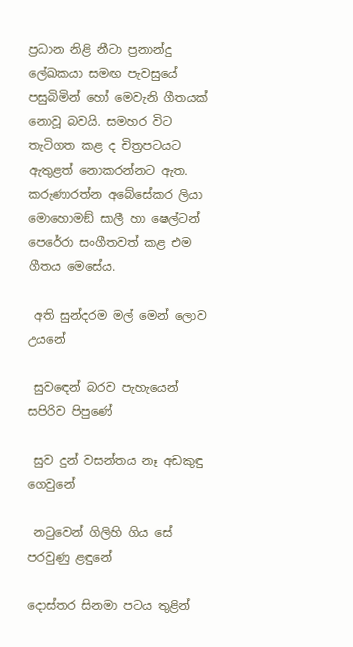ප්‍රධාන නිළි නීටා ප්‍රනාන්දු ලේඛකයා සමඟ පැවසුයේ පසුබිමින් හෝ මෙවැනි ගීතයක් නොවූ බවයි. සමහර විට තැටිගත කළ ද චිත්‍රපටයට ඇතුළත් නොකරන්නට ඇත. කරුණාරත්න අබේසේකර ලියා මොහොමඞ් සාලී හා ෂෙල්ටන් පෙරේරා සංගීතවත් කළ එම ගීතය මෙසේය.

 අති සුන්දරම මල් මෙන් ලොව උයනේ

 සුවඳෙන් බරව පැහැයෙන් සපිරිව පිපුණේ

 සුව දුන් වසන්තය නෑ අඩකුඳු ගෙවුනේ

 නටුවෙන් ගිලිහි ගිය සේ පරවුණු ළඳුනේ

දොස්තර සිනමා පටය තුළින්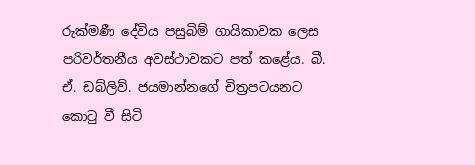රුක්මණී දේවිය පසුබිම් ගායිකාවක ලෙස පරිවර්තනීය අවස්ථාවකට පත් කළේය. බී. ඒ. ඩබ්ලිව්. ජයමාන්නගේ චිත්‍රපටයනට කොටු වී සිටි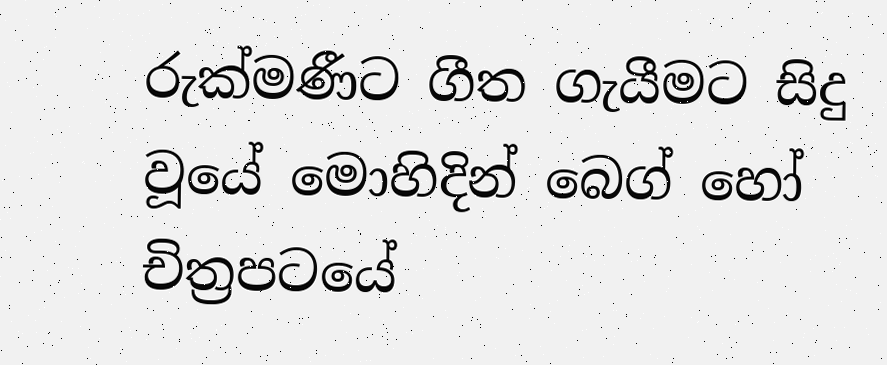රුක්මණීට ගීත ගැයීමට සිදු වූයේ මොහිදින් බෙග් හෝ චිත්‍රපටයේ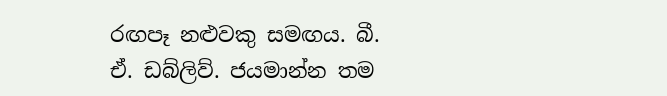රඟපෑ නළුවකු සමඟය. බී. ඒ. ඩබ්ලිව්. ජයමාන්න තම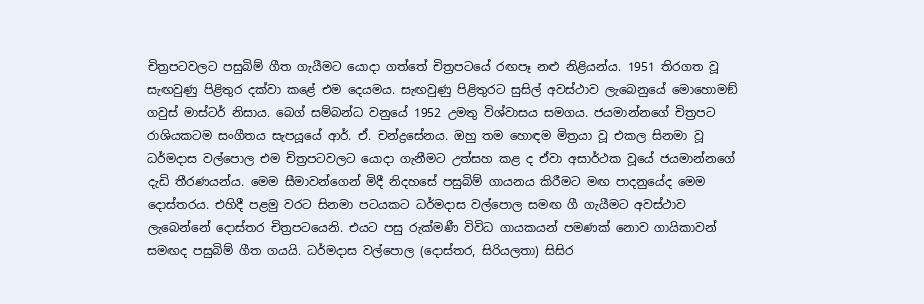චිත්‍රපටවලට පසුබිම් ගීත ගැයීමට යොදා ගත්තේ චිත්‍රපටයේ රඟපෑ නළු නිළියන්ය. 1951 තිරගත වූ සැඟවුණු පිළිතුර දක්වා කළේ එම දෙයමය. සැඟවුණු පිළිතුරට සුසිල් අවස්ථාව ලැබෙනුයේ මොහොමඞ් ගවුස් මාස්ටර් නිසාය. බෙග් සම්බන්ධ වනුයේ 1952 උමතු විශ්වාසය සමගය. ජයමාන්නගේ චිත්‍රපට රාශියකටම සංගීතය සැපයූයේ ආර්. ඒ. චන්ද්‍රසේනය. ඔහු තම හොඳම මිත්‍රයා වූ එකල සිනමා වූ ධර්මදාස වල්පොල එම චිත්‍රපටවලට යොදා ගැනීමට උත්සහ කළ ද ඒවා අසාර්ථක වූයේ ජයමාන්නගේ දැඩි තීරණයන්ය. මෙම සීමාවන්ගෙන් මිදී නිදහසේ පසුබිම් ගායනය කිරීමට මඟ පාදනුයේද මෙම දොස්තරය. එහිදී පළමු වරට සිනමා පටයකට ධර්මදාස වල්පොල සමඟ ගී ගැයීමට අවස්ථාව ලැබෙන්නේ දොස්තර චිත්‍රපටයෙනි. එයට පසු රුක්මණී විවිධ ගායකයන් පමණක් නොව ගායිකාවන් සමඟද පසුබිම් ගීත ගයයි. ධර්මදාස වල්පොල (දොස්තර, සිරියලතා) සිසිර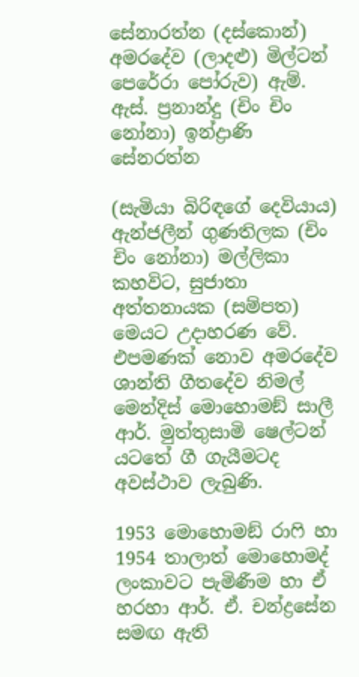සේනාරත්න (දස්කොන්) අමරදේව (ලාදළු) මිල්ටන් පෙරේරා පෝරුව) ඇම්. ඇස්. ප්‍රනාන්දු (චිං චිං නෝනා) ඉන්ද්‍රාණි සේනරත්න

(සැමියා බිරිඳගේ දෙවියාය) ඇන්ජලීන් ගුණතිලක (චිං චිං නෝනා) මල්ලිකා කහවිට, සුජාතා අත්තනායක (සම්පත) මෙයට උදාහරණ වේ. එපමණක් නොව අමරදේව ශාන්ති ගීතදේව නිමල් මෙන්දිස් මොහොමඞ් සාලී ආර්. මුත්තුසාමි ෂෙල්ටන් යටතේ ගී ගැයීමටද අවස්ථාව ලැබුණි.

1953 මොහොමඞ් රාෆි හා 1954 තාලාත් මොහොමද් ලංකාවට පැමිණීම හා ඒ හරහා ආර්. ඒ. චන්ද්‍රසේන සමඟ ඇති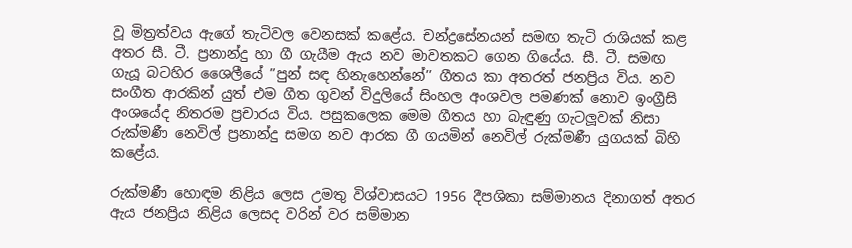වූ මිත්‍රත්වය ඇගේ තැටිවල වෙනසක් කළේය. චන්ද්‍රසේනයන් සමඟ තැටි රාශියක් කළ අතර සී. ටී. ප්‍රනාන්දු හා ගී ගැයීම ඇය නව මාවතකට ගෙන ගියේය. සී. ටී. සමඟ ගැයූ බටහිර ශෛලීයේ ”පුන් සඳ හිනැහෙන්නේ’’ ගීතය කා අතරත් ජනප්‍රිය විය. නව සංගීත ආරකින් යුත් එම ගීත ගුවන් විදුලියේ සිංහල අංශවල පමණක් නොව ඉංග්‍රීසි අංශයේද නිතරම ප්‍රචාරය විය. පසුකලෙක මෙම ගීතය හා බැඳුණු ගැටලූවක් නිසා රුක්මණී නෙවිල් ප්‍රනාන්දු සමග නව ආරක ගී ගයමින් නෙවිල් රුක්මණී යුගයක් බිහි කළේය.

රුක්මණී හොඳම නිළිය ලෙස උමතු විශ්වාසයට 1956 දීපශිකා සම්මානය දිනාගත් අතර ඇය ජනප්‍රිය නිළිය ලෙසද වරින් වර සම්මාන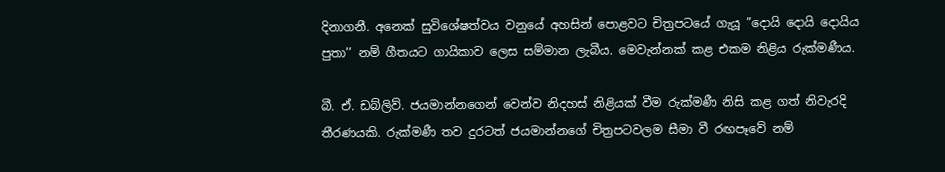දිනාගනී. අනෙක් සුවිශේෂත්වය වනුයේ අහසින් පොළවට චිත්‍රපටයේ ගැයූ ”දොයි දොයි දොයිය පුතා’’ නම් ගීතයට ගායිකාව ලෙස සම්මාන ලැබීය. මෙවැන්නක් කළ එකම නිළිය රුක්මණීය.

බී. ඒ. ඩබ්ලිව්. ජයමාන්නගෙන් වෙන්ව නිදහස් නිළියක් වීම රුක්මණී නිසි කළ ගත් නිවැරදි තීරණයකි. රුක්මණී තව දුරටත් ජයමාන්නගේ චිත්‍රපටවලම සීමා වී රඟපෑවේ නම්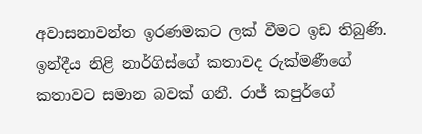අවාසනාවන්ත ඉරණමකට ලක් වීමට ඉඩ තිබුණි. ඉන්දීය නිළි නාර්ගිස්ගේ කතාවද රුක්මණීගේ කතාවට සමාන බවක් ගනී. රාජ් කපුර්ගේ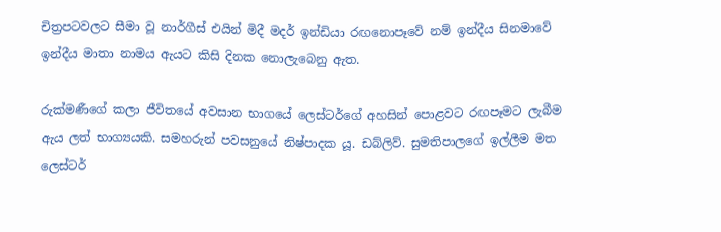චිත්‍රපටවලට සීමා වූ නාර්ගීස් එයින් මිදී මදර් ඉන්ඩියා රඟනොපෑවේ නම් ඉන්දීය සිනමාවේ ඉන්දීය මාතා නාමය ඇයට කිසි දිනක නොලැබෙනු ඇත.

රුක්මණීගේ කලා ජීවිතයේ අවසාන භාගයේ ලෙස්ටර්ගේ අහසින් පොළවට රඟපෑමට ලැබීම ඇය ලත් භාග්‍යයකි. සමහරුන් පවසනුයේ නිෂ්පාදක යූ. ඩබ්ලිව්. සුමතිපාලගේ ඉල්ලීම මත ලෙස්ටර්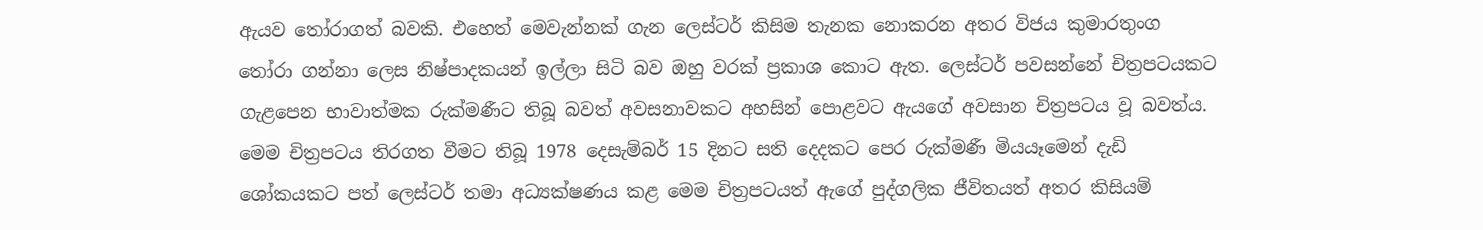ඇයව තෝරාගත් බවකි. එහෙත් මෙවැන්නක් ගැන ලෙස්ටර් කිසිම තැනක නොකරන අතර විජය කුමාරතුංග තෝරා ගන්නා ලෙස නිෂ්පාදකයන් ඉල්ලා සිටි බව ඔහු වරක් ප්‍රකාශ කොට ඇත. ලෙස්ටර් පවසන්නේ චිත්‍රපටයකට ගැළපෙන භාවාත්මක රුක්මණීට තිබූ බවත් අවසනාවකට අහසින් පොළවට ඇයගේ අවසාන චිත්‍රපටය වූ බවත්ය. මෙම චිත්‍රපටය තිරගත වීමට තිබූ 1978 දෙසැම්බර් 15 දිනට සති දෙදකට පෙර රුක්මණී මියයෑමෙන් දැඩි ශෝකයකට පත් ලෙස්ටර් තමා අධ්‍යක්ෂණය කළ මෙම චිත්‍රපටයත් ඇගේ පුද්ගලික ජීවිතයත් අතර කිසියම්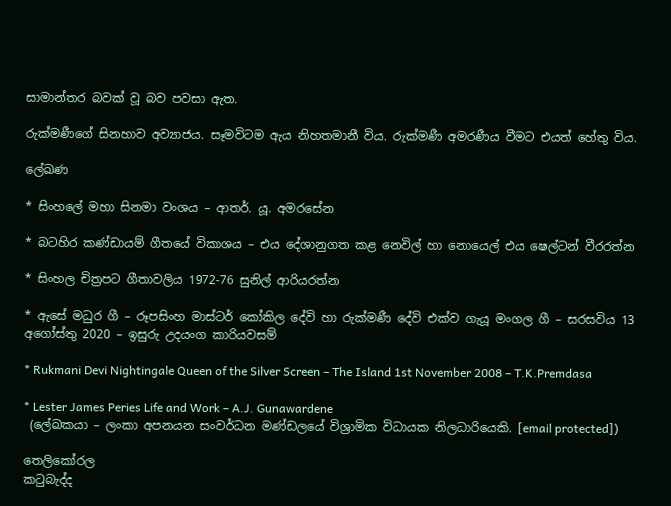සාමාන්තර බවක් වූ බව පවසා ඇත.

රුක්මණීගේ සිනහාව අව්‍යාජය. සෑමවිටම ඇය නිහතමානී විය. රුක්මණී අමරණීය වීමට එයත් හේතු විය.

ලේඛණ

* සිංහලේ මහා සිනමා වංශය – ආතර්. යූ. අමරසේන

* බටහිර කණ්ඩායම් ගීතයේ විකාශය – එය දේශානුගත කළ නෙවිල් හා නොයෙල් එය ෂෙල්ටන් වීරරත්න

* සිංහල චිත්‍රපට ගීතාවලිය 1972-76 සුනිල් ආරියරත්න

* ඇසේ මධුර ගී – රූපසිංහ මාස්ටර් කෝකිල දේවි හා රුක්මණී දේවි එක්ව ගැයූ මංගල ගී – සරසවිය 13 අගෝස්තු 2020 – ඉසුරු උදයංග කාරියවසම්

* Rukmani Devi Nightingale Queen of the Silver Screen – The Island 1st November 2008 – T.K.Premdasa

* Lester James Peries Life and Work – A.J. Gunawardene
 (ලේඛකයා – ලංකා අපනයන සංවර්ධන මණ්ඩලයේ විශ්‍රාමික විධායක නිලධාරියෙකි. [email protected])

තෙලිකෝරල
කටුබැද්ද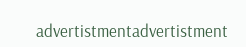advertistmentadvertistment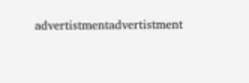advertistmentadvertistment